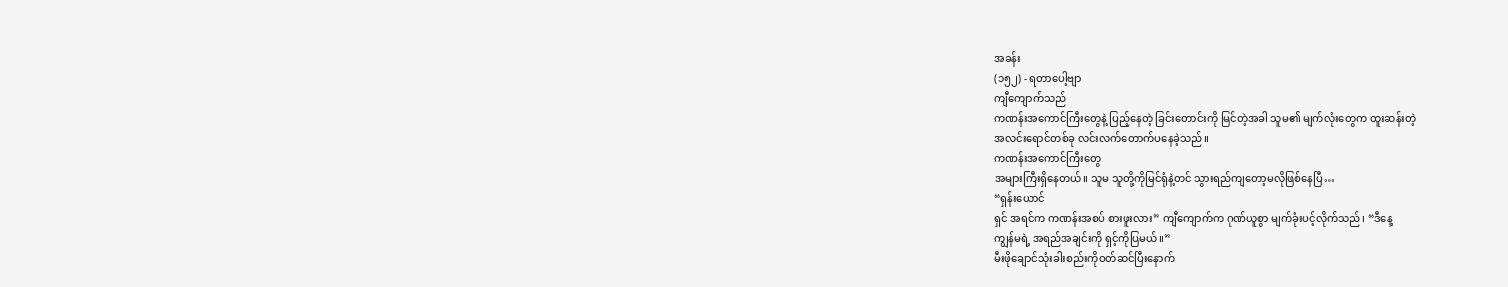အခန်း
(၁၅၂) - ရတာပေါ့ဗျာ
ကျီကျောက်သည်
ကဏန်းအကောင်ကြီးတွေနဲ့ ပြည့်နေတဲ့ ခြင်းတောင်းကို မြင်တဲ့အခါ သူမ၏ မျက်လုံးတွေက ထူးဆန်းတဲ့
အလင်းရောင်တစ်ခု လင်းလက်တောက်ပနေခဲ့သည်။
ကဏန်းအကောင်ကြီးတွေ
အများကြီးရှိနေတယ်။ သူမ သူတို့ကိုမြင်ရုံနဲ့တင် သွားရည်ကျတော့မလိုဖြစ်နေပြီ…
“ရှန်းယောင်
ရှင် အရင်က ကဏန်းအစပ် စားဖူးလား” ကျီကျောက်က ဂုဏ်ယူစွာ မျက်ခုံးပင့်လိုက်သည်၊ “ဒီနေ့
ကျွန်မရဲ့ အရည်အချင်းကို ရှင့်ကိုပြမယ်။”
မီးဖိုချောင်သုံးခါးစည်းကိုဝတ်ဆင်ပြီးနောက်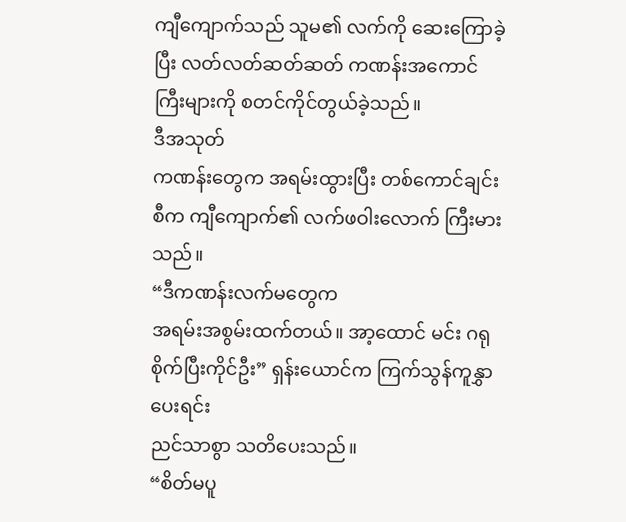ကျီကျောက်သည် သူမ၏ လက်ကို ဆေးကြောခဲ့ပြီး လတ်လတ်ဆတ်ဆတ် ကဏန်းအကောင်ကြီးများကို စတင်ကိုင်တွယ်ခဲ့သည်။
ဒီအသုတ်
ကဏန်းတွေက အရမ်းထွားပြီး တစ်ကောင်ချင်းစီက ကျီကျောက်၏ လက်ဖဝါးလောက် ကြီးမားသည်။
“ဒီကဏန်းလက်မတွေက
အရမ်းအစွမ်းထက်တယ်။ အာ့ထောင် မင်း ဂရုစိုက်ပြီးကိုင်ဦး” ရှန်းယောင်က ကြက်သွန်ကူနွှာပေးရင်း
ညင်သာစွာ သတိပေးသည်။
“စိတ်မပူ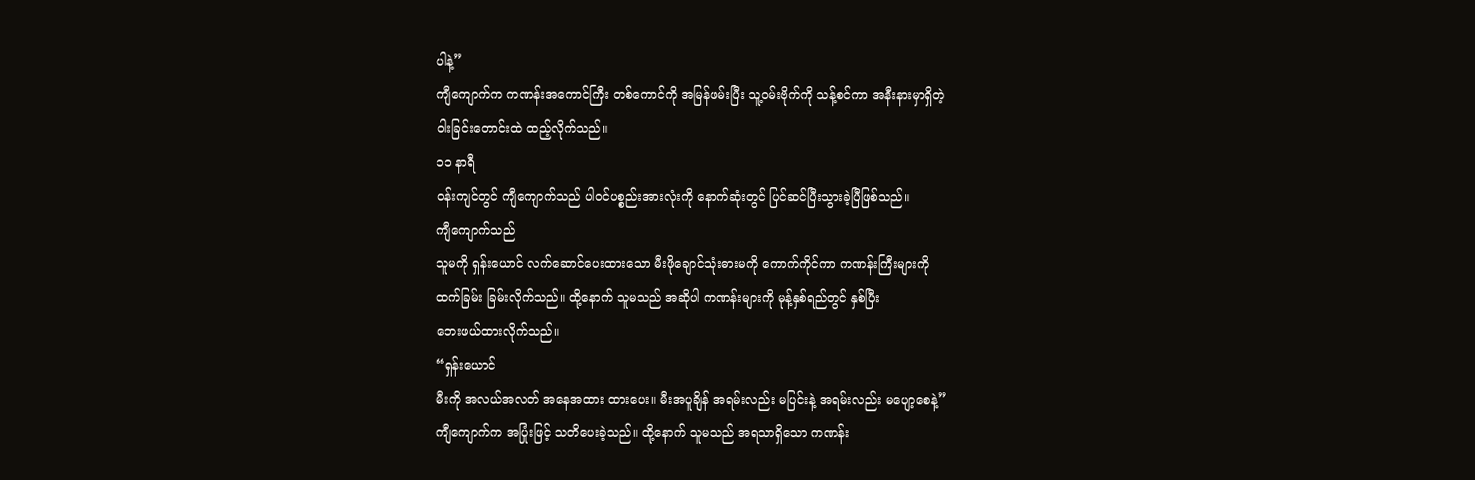ပါနဲ့”
ကျီကျောက်က ကဏန်းအကောင်ကြီး တစ်ကောင်ကို အမြန်ဖမ်းပြီး သူ့ဝမ်းဗိုက်ကို သန့်စင်ကာ အနီးနားမှာရှိတဲ့
ဝါးခြင်းတောင်းထဲ ထည့်လိုက်သည်။
၁၁ နာရီ
ဝန်းကျင်တွင် ကျီကျောက်သည် ပါဝင်ပစ္စည်းအားလုံးကို နောက်ဆုံးတွင် ပြင်ဆင်ပြီးသွားခဲ့ပြီဖြစ်သည်။
ကျီကျောက်သည်
သူမကို ရှန်းယောင် လက်ဆောင်ပေးထားသော မီးဖိုချောင်သုံးဓားမကို ကောက်ကိုင်ကာ ကဏန်းကြီးများကို
ထက်ခြမ်း ခြမ်းလိုက်သည်။ ထို့နောက် သူမသည် အဆိုပါ ကဏန်းများကို မုန့်နှစ်ရည်တွင် နှစ်ပြီး
ဘေးဖယ်ထားလိုက်သည်။
“ရှန်းယောင်
မီးကို အလယ်အလတ် အနေအထား ထားပေး။ မီးအပူချိန် အရမ်းလည်း မပြင်းနဲ့ အရမ်းလည်း မပျော့စေနဲ့”
ကျီကျောက်က အပြုံးဖြင့် သတိပေးခဲ့သည်။ ထို့နောက် သူမသည် အရသာရှိသော ကဏန်း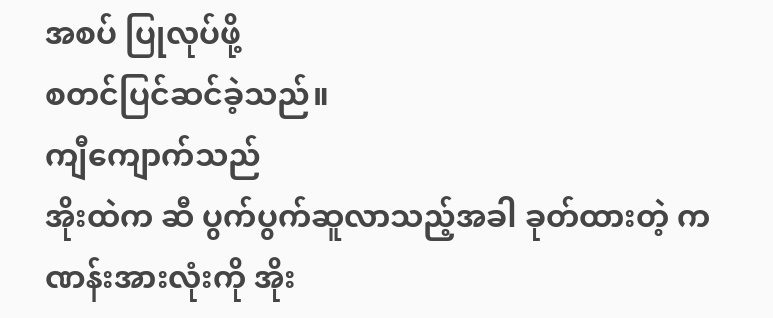အစပ် ပြုလုပ်ဖို့
စတင်ပြင်ဆင်ခဲ့သည်။
ကျီကျောက်သည်
အိုးထဲက ဆီ ပွက်ပွက်ဆူလာသည့်အခါ ခုတ်ထားတဲ့ ကဏန်းအားလုံးကို အိုး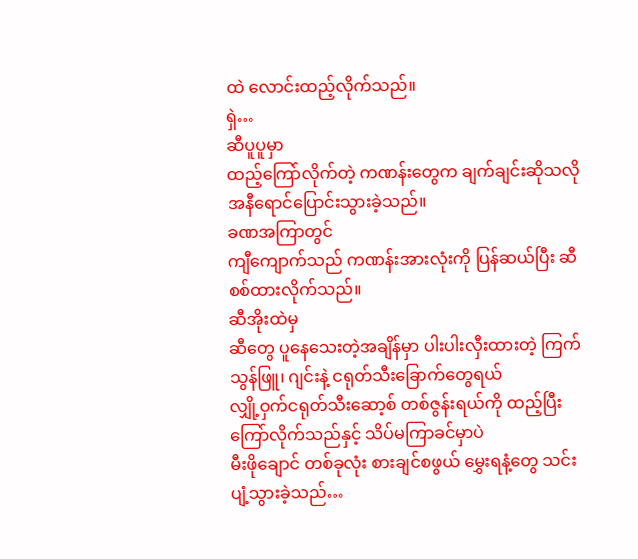ထဲ လောင်းထည့်လိုက်သည်။
ရှဲ…
ဆီပူပူမှာ
ထည့်ကြော်လိုက်တဲ့ ကဏန်းတွေက ချက်ချင်းဆိုသလို အနီရောင်ပြောင်းသွားခဲ့သည်။
ခဏအကြာတွင်
ကျီကျောက်သည် ကဏန်းအားလုံးကို ပြန်ဆယ်ပြီး ဆီစစ်ထားလိုက်သည်။
ဆီအိုးထဲမှ
ဆီတွေ ပူနေသေးတဲ့အချိန်မှာ ပါးပါးလှီးထားတဲ့ ကြက်သွန်ဖြူ၊ ဂျင်းနဲ့ ငရုတ်သီးခြောက်တွေရယ်
လျှို့ဝှက်ငရုတ်သီးဆော့စ် တစ်ဇွန်းရယ်ကို ထည့်ပြီး ကြော်လိုက်သည်နှင့် သိပ်မကြာခင်မှာပဲ
မီးဖိုချောင် တစ်ခုလုံး စားချင်စဖွယ် မွှေးရနံ့တွေ သင်းပျံ့သွားခဲ့သည်…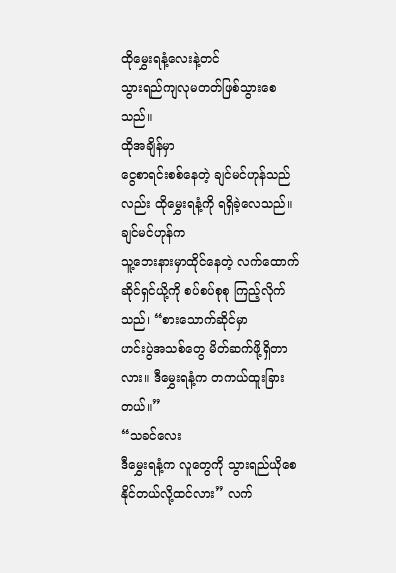ထိုမွှေးရနံ့လေးနဲ့တင်
သွားရည်ကျလုမတတ်ဖြစ်သွားစေသည်။
ထိုအချိန်မှာ
ငွေစာရင်းစစ်နေတဲ့ ချင်မင်ဟုန်သည်လည်း ထိုမွှေးရနံ့ကို ရရှိခဲ့လေသည်။
ချင်မင်ဟုန်က
သူ့ဘေးနားမှာထိုင်နေတဲ့ လက်ထောက်ဆိုင်ရှင်ယို့ကို စပ်စပ်စုစု ကြည့်လိုက်သည်၊ “စားသောက်ဆိုင်မှာ
ဟင်းပွဲအသစ်တွေ မိတ်ဆက်ဖို့ရှိတာလား။ ဒီမွှေးရနံ့က တကယ်ထူးခြားတယ်။”
“သခင်လေး
ဒီမွှေးရနံ့က လူတွေကို သွားရည်ယိုစေနိုင်တယ်လို့ထင်လား” လက်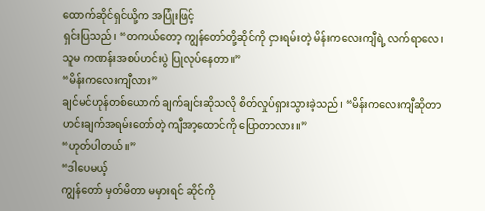ထောက်ဆိုင်ရှင်ယို့က အပြုံးဖြင့်
ရှင်းပြသည်၊ “တကယ်တော့ ကျွန်တော်တို့ဆိုင်ကို ငှားရမ်းတဲ့ မိန်းကလေးကျီရဲ့ လက်ရာလေ၊
သူမ ကဏန်းအစပ်ဟင်းပွဲ ပြုလုပ်နေတာ။”
“မိန်းကလေးကျီလား”
ချင်မင်ဟုန်တစ်ယောက် ချက်ချင်းဆိုသလို စိတ်လှုပ်ရှားသွားခဲ့သည်၊ “မိန်းကလေးကျီဆိုတာ
ဟင်းချက်အရမ်းတော်တဲ့ ကျီအာ့ထောင်ကို ပြောတာလား။”
“ဟုတ်ပါတယ်။”
“ဒါပေမယ့်
ကျွန်တော် မှတ်မိတာ မမှားရင် ဆိုင်ကို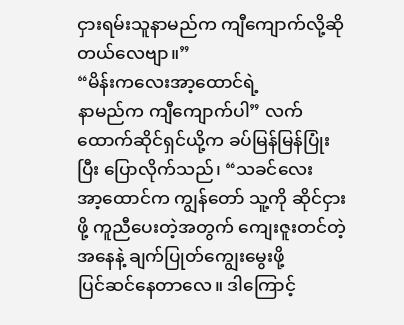ငှားရမ်းသူနာမည်က ကျီကျောက်လို့ဆိုတယ်လေဗျာ။”
“မိန်းကလေးအာ့ထောင်ရဲ့
နာမည်က ကျီကျောက်ပါ” လက်ထောက်ဆိုင်ရှင်ယို့က ခပ်မြန်မြန်ပြုံးပြီး ပြောလိုက်သည်၊ “သခင်လေး
အာ့ထောင်က ကျွန်တော် သူ့ကို ဆိုင်ငှားဖို့ ကူညီပေးတဲ့အတွက် ကျေးဇူးတင်တဲ့အနေနဲ့ ချက်ပြုတ်ကျွေးမွေးဖို့
ပြင်ဆင်နေတာလေ။ ဒါကြောင့်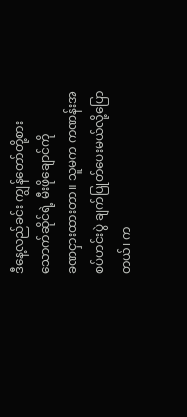ဒီနေ့လည်ခင်း ကျွန်တော်တို့စားသောက်ဆိုင်ရဲ့ မီးဖိုချောင်ကို
ခဏငှားထားတာ။ သူမက ကဏန်းအစပ်ဟင်းပွဲ ချက်ပြုတ်ပေးမယ်လို့ပြောတယ်၊ က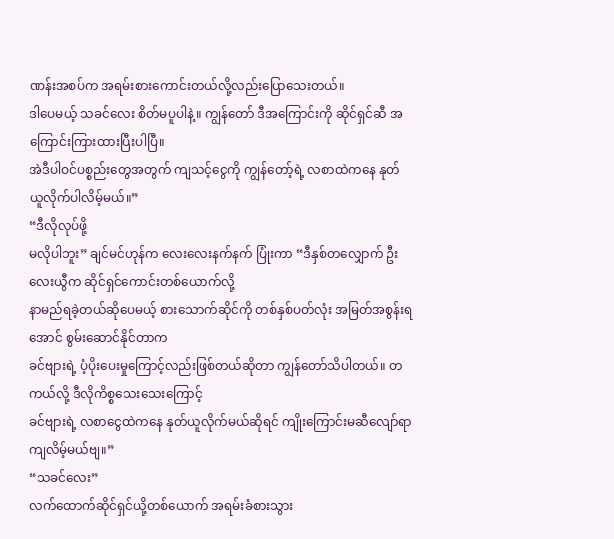ဏန်းအစပ်က အရမ်းစားကောင်းတယ်လို့လည်းပြောသေးတယ်။
ဒါပေမယ့် သခင်လေး စိတ်မပူပါနဲ့။ ကျွန်တော် ဒီအကြောင်းကို ဆိုင်ရှင်ဆီ အကြောင်းကြားထားပြီးပါပြီ။
အဲဒီပါဝင်ပစ္စည်းတွေအတွက် ကျသင့်ငွေကို ကျွန်တော့်ရဲ့ လစာထဲကနေ နုတ်ယူလိုက်ပါလိမ့်မယ်။”
“ဒီလိုလုပ်ဖို့
မလိုပါဘူး” ချင်မင်ဟုန်က လေးလေးနက်နက် ပြုံးကာ “ဒီနှစ်တလျှောက် ဦးလေးယွီက ဆိုင်ရှင်ကောင်းတစ်ယောက်လို့
နာမည်ရခဲ့တယ်ဆိုပေမယ့် စားသောက်ဆိုင်ကို တစ်နှစ်ပတ်လုံး အမြတ်အစွန်းရအောင် စွမ်းဆောင်နိုင်တာက
ခင်ဗျားရဲ့ ပံ့ပိုးပေးမှုကြောင့်လည်းဖြစ်တယ်ဆိုတာ ကျွန်တော်သိပါတယ်။ တကယ်လို့ ဒီလိုကိစ္စသေးသေးကြောင့်
ခင်ဗျားရဲ့ လစာငွေထဲကနေ နုတ်ယူလိုက်မယ်ဆိုရင် ကျိုးကြောင်းမဆီလျော်ရာကျလိမ့်မယ်ဗျ။”
“သခင်လေး”
လက်ထောက်ဆိုင်ရှင်ယို့တစ်ယောက် အရမ်းခံစားသွား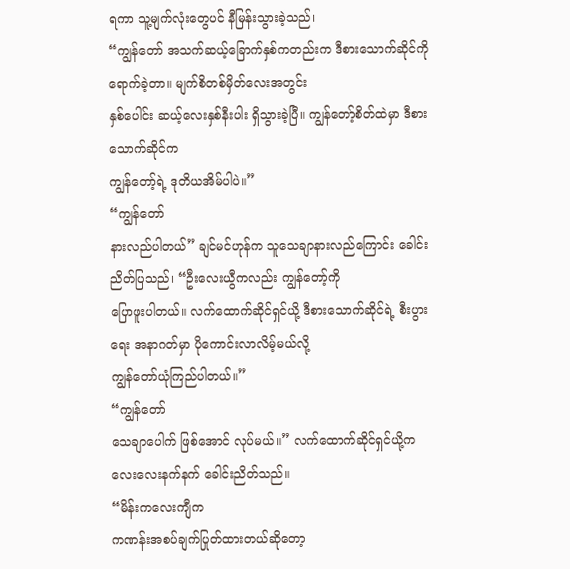ရကာ သူ့မျက်လုံးတွေပင် နီမြန်းသွားခဲ့သည်၊
“ကျွန်တော် အသက်ဆယ့်ခြောက်နှစ်ကတည်းက ဒီစားသောက်ဆိုင်ကို ရောက်ခဲ့တာ။ မျက်စိတစ်မှိတ်လေးအတွင်း
နှစ်ပေါင်း ဆယ့်လေးနှစ်နီးပါး ရှိသွားခဲ့ပြီ။ ကျွန်တော့်စိတ်ထဲမှာ ဒီစားသောက်ဆိုင်က
ကျွန်တော့်ရဲ့ ဒုတိယအိမ်ပါပဲ။”
“ကျွန်တော်
နားလည်ပါတယ်” ချင်မင်ဟုန်က သူသေချာနားလည်ကြောင်း ခေါင်းညိတ်ပြသည်၊ “ဦးလေးယွီကလည်း ကျွန်တော့်ကို
ပြောဖူးပါတယ်။ လက်ထောက်ဆိုင်ရှင်ယို့ ဒီစားသောက်ဆိုင်ရဲ့ စီးပွားရေး အနာဂတ်မှာ ပိုကောင်းလာလိမ့်မယ်လို့
ကျွန်တော်ယုံကြည်ပါတယ်။”
“ကျွန်တော်
သေချာပေါက် ဖြစ်အောင် လုပ်မယ်။” လက်ထောက်ဆိုင်ရှင်ယို့က လေးလေးနက်နက် ခေါင်းညိတ်သည်။
“မိန်းကလေးကျီက
ကဏန်းအစပ်ချက်ပြုတ်ထားတယ်ဆိုတော့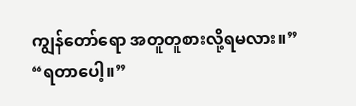ကျွန်တော်ရော အတူတူစားလို့ရမလား။”
“ရတာပေါ့။”